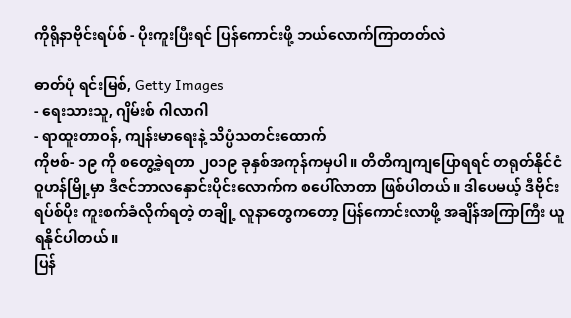ကိုရိုနာဗိုင်းရပ်စ် - ပိုးကူးပြီးရင် ပြန်ကောင်းဖို့ ဘယ်လောက်ကြာတတ်လဲ

ဓာတ်ပုံ ရင်းမြစ်, Getty Images
- ရေးသားသူ, ဂျိမ်းစ် ဂါလာဂါ
- ရာထူးတာဝန်, ကျန်းမာရေးနဲ့ သိပ္ပံသတင်းထောက်
ကိုဗစ်- ၁၉ ကို စတွေ့ခဲ့ရတာ ၂၀၁၉ ခုနှစ်အကုန်ကမှပါ။ တိတိကျကျပြောရရင် တရုတ်နိုင်ငံ ဝူဟန်မြို့မှာ ဒီဇင်ဘာလနှောင်းပိုင်းလောက်က စပေါ်လာတာ ဖြစ်ပါတယ်။ ဒါပေမယ့် ဒီဗိုင်းရပ်စ်ပိုး ကူးစက်ခံလိုက်ရတဲ့ တချို့ လူနာတွေကတော့ ပြန်ကောင်းလာဖို့ အချိန်အကြာကြီး ယူရနိုင်ပါတယ်။
ပြန်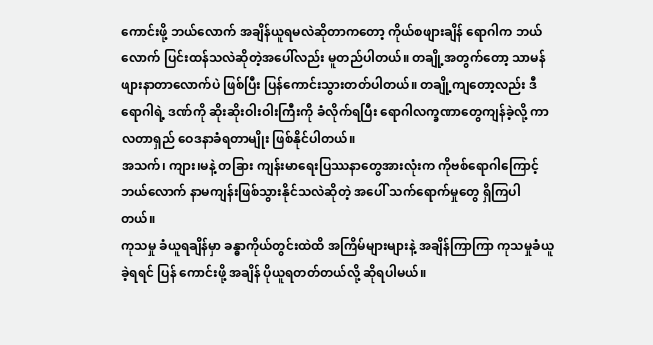ကောင်းဖို့ ဘယ်လောက် အချိန်ယူရမလဲဆိုတာကတော့ ကိုယ်စဖျားချိန် ရောဂါက ဘယ်လောက် ပြင်းထန်သလဲဆိုတဲ့အပေါ်လည်း မူတည်ပါတယ်။ တချို့အတွက်တော့ သာမန် ဖျားနာတာလောက်ပဲ ဖြစ်ပြီး ပြန်ကောင်းသွားတတ်ပါတယ်။ တချို့ကျတော့လည်း ဒီရောဂါရဲ့ ဒဏ်ကို ဆိုးဆိုးဝါးဝါးကြီးကို ခံလိုက်ရပြီး ရောဂါလက္ခဏာတွေကျန်ခဲ့လို့ ကာလတာရှည် ဝေဒနာခံရတာမျိုး ဖြစ်နိုင်ပါတယ်။
အသက်၊ ကျား၊မနဲ့ တခြား ကျန်းမာရေးပြဿနာတွေအားလုံးက ကိုဗစ်ရောဂါကြောင့် ဘယ်လောက် နာမကျန်းဖြစ်သွားနိုင်သလဲဆိုတဲ့ အပေါ် သက်ရောက်မှုတွေ ရှိကြပါတယ်။
ကုသမှု ခံယူရချိန်မှာ ခန္ဓာကိုယ်တွင်းထဲထိ အကြိမ်များများနဲ့ အချိန်ကြာကြာ ကုသမှုခံယူခဲ့ရရင် ပြန် ကောင်းဖို့ အချိန် ပိုယူရတတ်တယ်လို့ ဆိုရပါမယ်။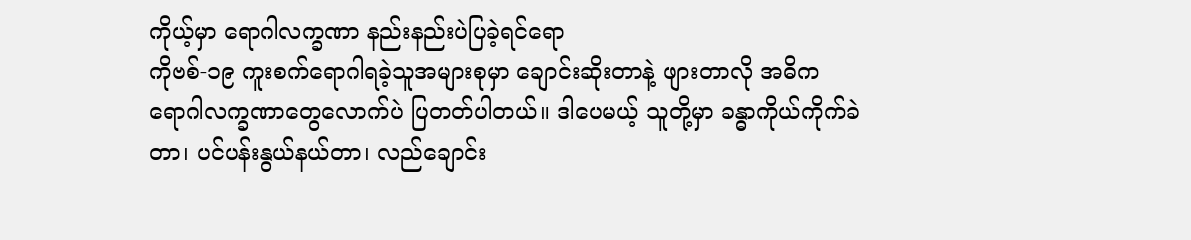ကိုယ့်မှာ ရောဂါလက္ခဏာ နည်းနည်းပဲပြခဲ့ရင်ရော
ကိုဗစ်-၁၉ ကူးစက်ရောဂါရခဲ့သူအများစုမှာ ချောင်းဆိုးတာနဲ့ ဖျားတာလို အဓိက ရောဂါလက္ခဏာတွေလောက်ပဲ ပြတတ်ပါတယ်။ ဒါပေမယ့် သူတို့မှာ ခန္ဓာကိုယ်ကိုက်ခဲတာ၊ ပင်ပန်းနွယ်နယ်တာ၊ လည်ချောင်း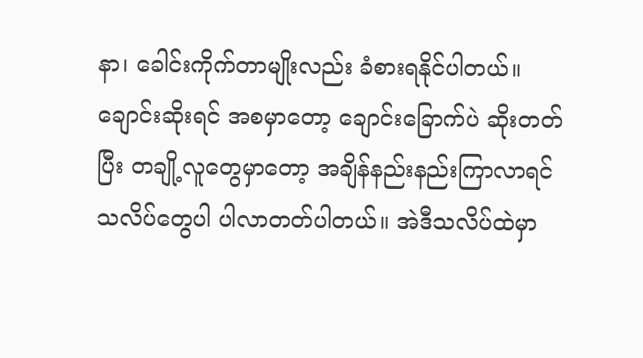နာ၊ ခေါင်းကိုက်တာမျိုးလည်း ခံစားရနိုင်ပါတယ်။ ချောင်းဆိုးရင် အစမှာတော့ ချောင်းခြောက်ပဲ ဆိုးတတ်ပြီး တချို့လူတွေမှာတော့ အချိန်နည်းနည်းကြာလာရင် သလိပ်တွေပါ ပါလာတတ်ပါတယ်။ အဲဒီသလိပ်ထဲမှာ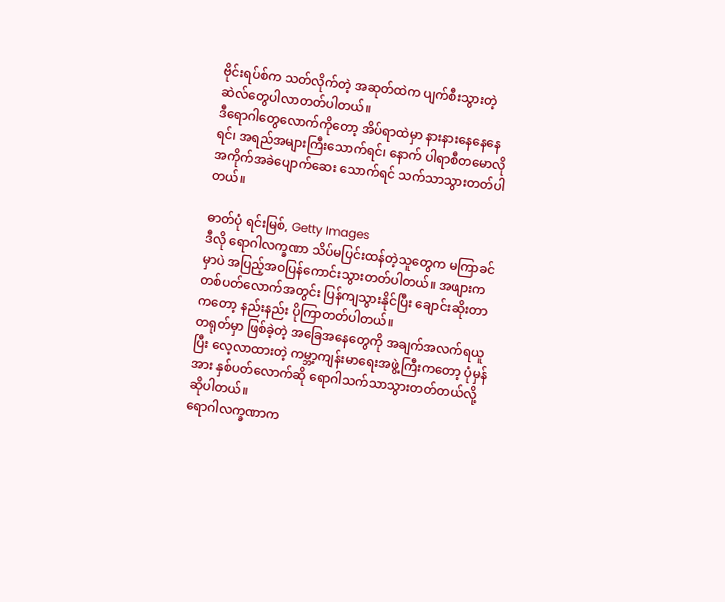ဗိုင်းရပ်စ်က သတ်လိုက်တဲ့ အဆုတ်ထဲက ပျက်စီးသွားတဲ့ ဆဲလ်တွေပါလာတတ်ပါတယ်။
ဒီရောဂါတွေလောက်ကိုတော့ အိပ်ရာထဲမှာ နားနားနေနေနေရင်၊ အရည်အများကြီးသောက်ရင်၊ နောက် ပါရာစီတမောလို အကိုက်အခဲပျောက်ဆေး သောက်ရင် သက်သာသွားတတ်ပါတယ်။

ဓာတ်ပုံ ရင်းမြစ်, Getty Images
ဒီလို ရောဂါလက္ခဏာ သိပ်မပြင်းထန်တဲ့သူတွေက မကြာခင်မှာပဲ အပြည့်အဝပြန်ကောင်းသွားတတ်ပါတယ်။ အဖျားက တစ်ပတ်လောက်အတွင်း ပြန်ကျသွားနိုင်ပြီး ချောင်းဆိုးတာကတော့ နည်းနည်း ပိုကြာတတ်ပါတယ်။
တရုတ်မှာ ဖြစ်ခဲ့တဲ့ အခြေအနေတွေကို အချက်အလက်ရယူပြီး လေ့လာထားတဲ့ ကမ္ဘာ့ကျန်းမာရေးအဖွဲ့ကြီးကတော့ ပုံမှန်အား နှစ်ပတ်လောက်ဆို ရောဂါသက်သာသွားတတ်တယ်လို့ ဆိုပါတယ်။
ရောဂါလက္ခဏာက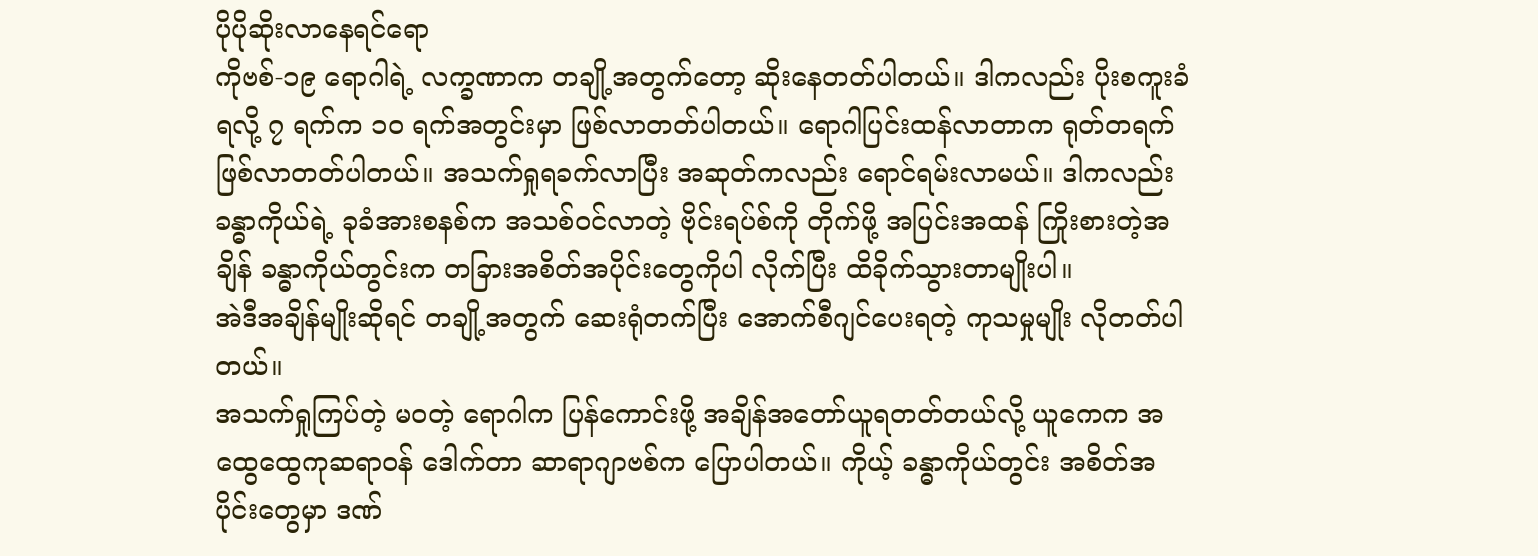ပိုပိုဆိုးလာနေရင်ရော
ကိုဗစ်-၁၉ ရောဂါရဲ့ လက္ခဏာက တချို့အတွက်တော့ ဆိုးနေတတ်ပါတယ်။ ဒါကလည်း ပိုးစကူးခံရလို့ ၇ ရက်က ၁၀ ရက်အတွင်းမှာ ဖြစ်လာတတ်ပါတယ်။ ရောဂါပြင်းထန်လာတာက ရုတ်တရက်ဖြစ်လာတတ်ပါတယ်။ အသက်ရှုရခက်လာပြီး အဆုတ်ကလည်း ရောင်ရမ်းလာမယ်။ ဒါကလည်း ခန္ဓာကိုယ်ရဲ့ ခုခံအားစနစ်က အသစ်ဝင်လာတဲ့ ဗိုင်းရပ်စ်ကို တိုက်ဖို့ အပြင်းအထန် ကြိုးစားတဲ့အချိန် ခန္ဓာကိုယ်တွင်းက တခြားအစိတ်အပိုင်းတွေကိုပါ လိုက်ပြီး ထိခိုက်သွားတာမျိုးပါ။
အဲဒီအချိန်မျိုးဆိုရင် တချို့အတွက် ဆေးရုံတက်ပြီး အောက်စီဂျင်ပေးရတဲ့ ကုသမှုမျိုး လိုတတ်ပါတယ်။
အသက်ရှုကြပ်တဲ့ မဝတဲ့ ရောဂါက ပြန်ကောင်းဖို့ အချိန်အတော်ယူရတတ်တယ်လို့ ယူကေက အထွေထွေကုဆရာဝန် ဒေါက်တာ ဆာရာဂျာဗစ်က ပြောပါတယ်။ ကိုယ့် ခန္ဓာကိုယ်တွင်း အစိတ်အပိုင်းတွေမှာ ဒဏ်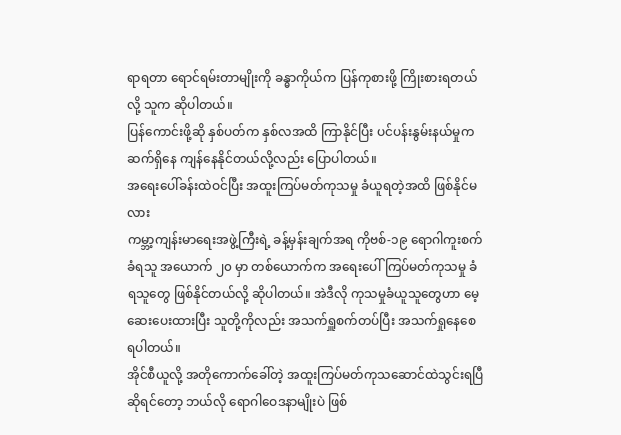ရာရတာ ရောင်ရမ်းတာမျိုးကို ခန္ဓာကိုယ်က ပြန်ကုစားဖို့ ကြိုးစားရတယ်လို့ သူက ဆိုပါတယ်။
ပြန်ကောင်းဖို့ဆို နှစ်ပတ်က နှစ်လအထိ ကြာနိုင်ပြီး ပင်ပန်းနွမ်းနယ်မှုက ဆက်ရှိနေ ကျန်နေနိုင်တယ်လို့လည်း ပြောပါတယ်။
အရေးပေါ်ခန်းထဲဝင်ပြီး အထူးကြပ်မတ်ကုသမှု ခံယူရတဲ့အထိ ဖြစ်နိုင်မလား
ကမ္ဘာ့ကျန်းမာရေးအဖွဲ့ကြီးရဲ့ ခန့်မှန်းချက်အရ ကိုဗစ်-၁၉ ရောဂါကူးစက်ခံရသူ အယောက် ၂၀ မှာ တစ်ယောက်က အရေးပေါ်ကြပ်မတ်ကုသမှု ခံရသူတွေ ဖြစ်နိုင်တယ်လို့ ဆိုပါတယ်။ အဲဒီလို ကုသမှုခံယူသူတွေဟာ မေ့ဆေးပေးထားပြီး သူတို့ကိုလည်း အသက်ရှူစက်တပ်ပြီး အသက်ရှုနေစေရပါတယ်။
အိုင်စီယူလို့ အတိုကောက်ခေါ်တဲ့ အထူးကြပ်မတ်ကုသဆောင်ထဲသွင်းရပြီဆိုရင်တော့ ဘယ်လို ရောဂါဝေဒနာမျိုးပဲ ဖြစ်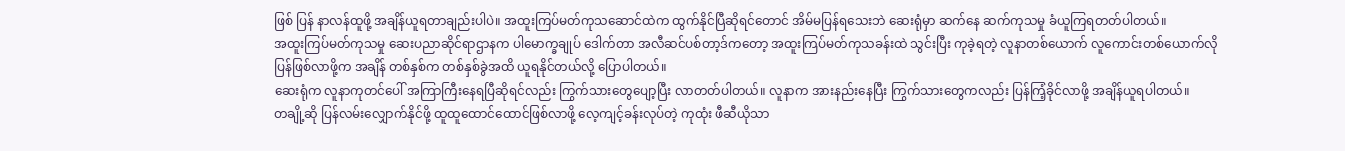ဖြစ် ပြန် နာလန်ထူဖို့ အချိန်ယူရတာချည်းပါပဲ။ အထူးကြပ်မတ်ကုသဆောင်ထဲက ထွက်နိုင်ပြီဆိုရင်တောင် အိမ်မပြန်ရသေးဘဲ ဆေးရုံမှာ ဆက်နေ ဆက်ကုသမှု ခံယူကြရတတ်ပါတယ်။
အထူးကြပ်မတ်ကုသမှု ဆေးပညာဆိုင်ရာဌာနက ပါမောက္ခချုပ် ဒေါက်တာ အလီဆင်ပစ်တာ့ဒ်ကတော့ အထူးကြပ်မတ်ကုသခန်းထဲ သွင်းပြီး ကုခဲ့ရတဲ့ လူနာတစ်ယောက် လူကောင်းတစ်ယောက်လို ပြန်ဖြစ်လာဖို့က အချိန် တစ်နှစ်က တစ်နှစ်ခွဲအထိ ယူရနိုင်တယ်လို့ ပြောပါတယ်။
ဆေးရုံက လူနာကုတင်ပေါ် အကြာကြီးနေရပြီဆိုရင်လည်း ကြွက်သားတွေပျော့ပြီး လာတတ်ပါတယ်။ လူနာက အားနည်းနေပြီး ကြွက်သားတွေကလည်း ပြန်ကြံ့ခိုင်လာဖို့ အချိန်ယူရပါတယ်။
တချို့ဆို ပြန်လမ်းလျှောက်နိုင်ဖို့ ထူထူထောင်ထောင်ဖြစ်လာဖို့ လေ့ကျင့်ခန်းလုပ်တဲ့ ကုထုံး ဖီဆီယိုသာ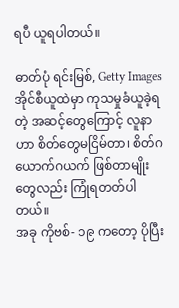ရပီ ယူရပါတယ်။

ဓာတ်ပုံ ရင်းမြစ်, Getty Images
အိုင်စီယူထဲမှာ ကုသမှုခံယူခဲ့ရတဲ့ အဆင့်တွေကြောင့် လူနာဟာ စိတ်တွေမငြိမ်တာ၊ စိတ်ဂယောက်ဂယက် ဖြစ်တာမျိုးတွေလည်း ကြုံရတတ်ပါတယ်။
အခု ကိုဗစ်- ၁၉ ကတော့ ပိုပြီး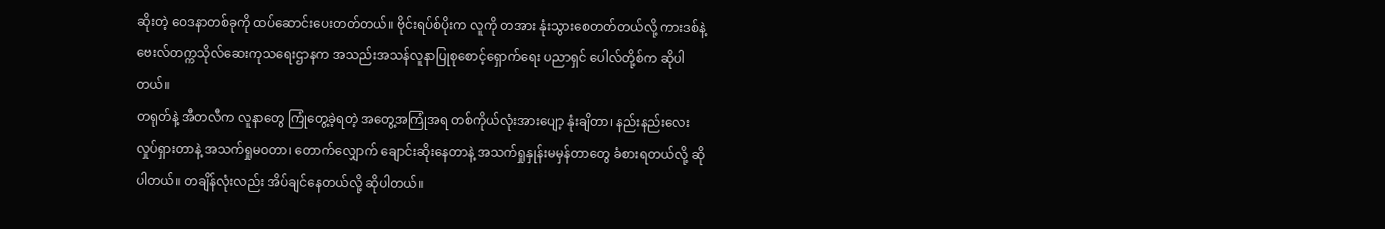ဆိုးတဲ့ ဝေဒနာတစ်ခုကို ထပ်ဆောင်းပေးတတ်တယ်။ ဗိုင်းရပ်စ်ပိုးက လူကို တအား နုံးသွားစေတတ်တယ်လို့ ကားဒစ်နဲ့ ဗေးလ်တက္ကသိုလ်ဆေးကုသရေးဌာနက အသည်းအသန်လူနာပြုစုစောင့်ရှောက်ရေး ပညာရှင် ပေါလ်တို့စ်က ဆိုပါတယ်။
တရုတ်နဲ့ အီတလီက လူနာတွေ ကြုံတွေ့ခဲ့ရတဲ့ အတွေ့အကြုံအရ တစ်ကိုယ်လုံးအားပျော့ နုံးချိတာ၊ နည်းနည်းလေး လှုပ်ရှားတာနဲ့ အသက်ရှုမဝတာ၊ တောက်လျှောက် ချောင်းဆိုးနေတာနဲ့ အသက်ရှုနှုန်းမမှန်တာတွေ ခံစားရတယ်လို့ ဆိုပါတယ်။ တချိန်လုံးလည်း အိပ်ချင်နေတယ်လို့ ဆိုပါတယ်။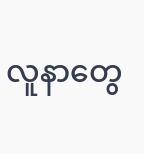လူနာတွေ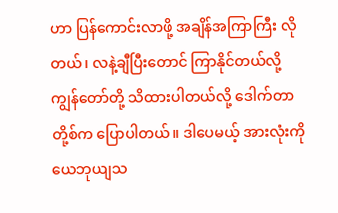ဟာ ပြန်ကောင်းလာဖို့ အချိန်အကြာကြီး လိုတယ်၊ လနဲ့ချီပြီးတောင် ကြာနိုင်တယ်လို့ ကျွန်တော်တို့ သိထားပါတယ်လို့ ဒေါက်တာတို့စ်က ပြောပါတယ်။ ဒါပေမယ့် အားလုံးကို ယေဘုယျသ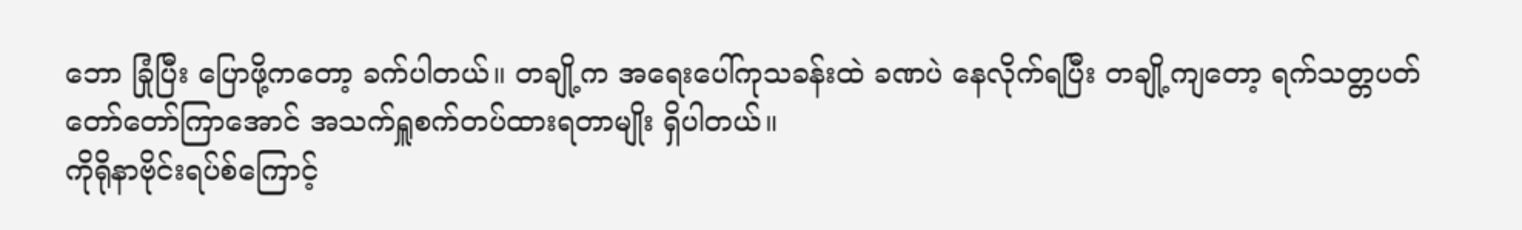ဘော ခြုံပြီး ပြောဖို့ကတော့ ခက်ပါတယ်။ တချို့က အရေးပေါ်ကုသခန်းထဲ ခဏပဲ နေလိုက်ရပြီး တချို့ကျတော့ ရက်သတ္တပတ်တော်တော်ကြာအောင် အသက်ရှူစက်တပ်ထားရတာမျိုး ရှိပါတယ်။
ကိုရိုနာဗိုင်းရပ်စ်ကြောင့်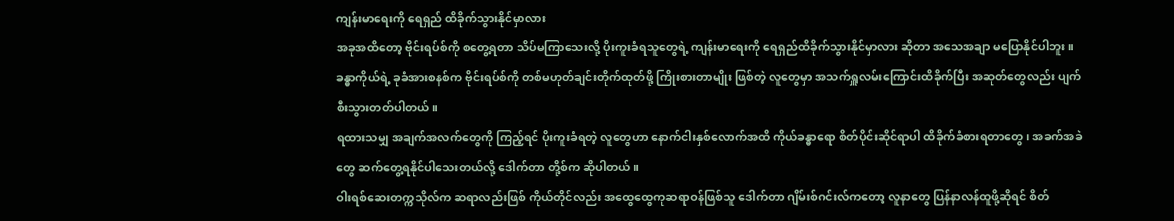ကျန်းမာရေးကို ရေရှည် ထိခိုက်သွားနိုင်မှာလား
အခုအထိတော့ ဗိုင်းရပ်စ်ကို စတွေ့ရတာ သိပ်မကြာသေးလို့ ပိုးကူးခံရသူတွေရဲ့ ကျန်းမာရေးကို ရေရှည်ထိခိုက်သွားနိုင်မှာလား ဆိုတာ အသေအချာ မပြောနိုင်ပါဘူး။
ခန္ဓာကိုယ်ရဲ့ ခုခံအားစနစ်က ဗိုင်းရပ်စ်ကို တစ်မဟုတ်ချင်းတိုက်ထုတ်ဖို့ ကြိုးစားတာမျိုး ဖြစ်တဲ့ လူတွေမှာ အသက်ရှူလမ်းကြောင်းထိခိုက်ပြီး အဆုတ်တွေလည်း ပျက်စီးသွားတတ်ပါတယ်။
ရထားသမျှ အချက်အလက်တွေကို ကြည့်ရင် ပိုးကူးခံရတဲ့ လူတွေဟာ နောက်ငါးနှစ်လောက်အထိ ကိုယ်ခန္ဓာရော စိတ်ပိုင်းဆိုင်ရာပါ ထိခိုက်ခံစားရတာတွေ၊ အခက်အခဲတွေ ဆက်တွေ့ရနိုင်ပါသေးတယ်လို့ ဒေါက်တာ တို့စ်က ဆိုပါတယ်။
ဝါးရစ်ဆေးတက္ကသိုလ်က ဆရာလည်းဖြစ် ကိုယ်တိုင်လည်း အထွေထွေကုဆရာဝန်ဖြစ်သူ ဒေါက်တာ ဂျိမ်းစ်ဂင်းလ်ကတော့ လူနာတွေ ပြန်နာလန်ထူဖို့ဆိုရင် စိတ်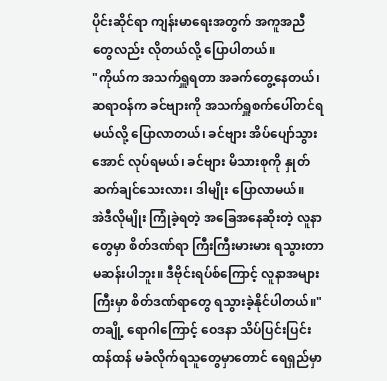ပိုင်းဆိုင်ရာ ကျန်းမာရေးအတွက် အကူအညီတွေလည်း လိုတယ်လို့ ပြောပါတယ်။
"ကိုယ်က အသက်ရှူရတာ အခက်တွေ့နေတယ်၊ ဆရာဝန်က ခင်ဗျားကို အသက်ရှူစက်ပေါ်တင်ရမယ်လို့ ပြောလာတယ်၊ ခင်ဗျား အိပ်ပျော်သွားအောင် လုပ်ရမယ်၊ ခင်ဗျား မိသားစုကို နှုတ်ဆက်ချင်သေးလား၊ ဒါမျိုး ပြောလာမယ်။
အဲဒီလိုမျိုး ကြုံခဲ့ရတဲ့ အခြေအနေဆိုးတဲ့ လူနာတွေမှာ စိတ်ဒဏ်ရာ ကြီးကြီးမားမား ရသွားတာ မဆန်းပါဘူး။ ဒီဗိုင်းရပ်စ်ကြောင့် လူနာအများကြီးမှာ စိတ်ဒဏ်ရာတွေ ရသွားခဲ့နိုင်ပါတယ်။"
တချို့ ရောဂါကြောင့် ဝေဒနာ သိပ်ပြင်းပြင်းထန်ထန် မခံလိုက်ရသူတွေမှာတောင် ရေရှည်မှာ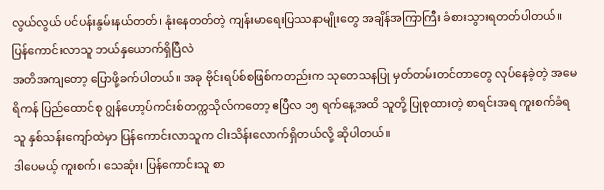လွယ်လွယ် ပင်ပန်းနွမ်းနယ်တတ်၊ နုံးနေတတ်တဲ့ ကျန်းမာရေးပြဿနာမျိုးတွေ အချိန်အကြာကြီး ခံစားသွားရတတ်ပါတယ်။
ပြန်ကောင်းလာသူ ဘယ်နှယောက်ရှိပြီလဲ
အတိအကျတော့ ပြောဖို့ခက်ပါတယ်။ အခု ဗိုင်းရပ်စ်စဖြစ်ကတည်းက သုတေသနပြု မှတ်တမ်းတင်တာတွေ လုပ်နေခဲ့တဲ့ အမေရိကန် ပြည်ထောင်စု ဂျွန်ဟော့ပ်ကင်းစ်တက္ကသိုလ်ကတော့ ဧပြီလ ၁၅ ရက်နေ့အထိ သူတို့ ပြုစုထားတဲ့ စာရင်းအရ ကူးစက်ခံရသူ နှစ်သန်းကျော်ထဲမှာ ပြန်ကောင်းလာသူက ငါးသိန်းလောက်ရှိတယ်လို့ ဆိုပါတယ်။
ဒါပေမယ့် ကူးစက်၊ သေဆုံး၊ ပြန်ကောင်းသူ စာ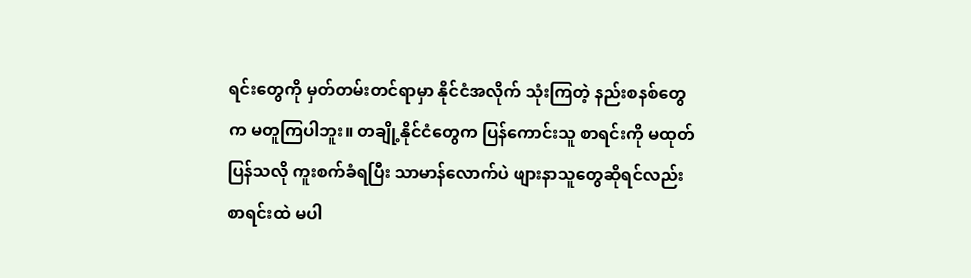ရင်းတွေကို မှတ်တမ်းတင်ရာမှာ နိုင်ငံအလိုက် သုံးကြတဲ့ နည်းစနစ်တွေက မတူကြပါဘူး။ တချို့နိုင်ငံတွေက ပြန်ကောင်းသူ စာရင်းကို မထုတ်ပြန်သလို ကူးစက်ခံရပြီး သာမာန်လောက်ပဲ ဖျားနာသူတွေဆိုရင်လည်း စာရင်းထဲ မပါ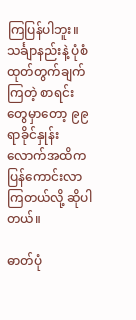ကြပြန်ပါဘူး။
သင်္ချာနည်းနဲ့ ပုံစံထုတ်တွက်ချက်ကြတဲ့ စာရင်းတွေမှာတော့ ၉၉ ရာခိုင်နှုန်းလောက်အထိက ပြန်ကောင်းလာကြတယ်လို့ ဆိုပါတယ်။

ဓာတ်ပုံ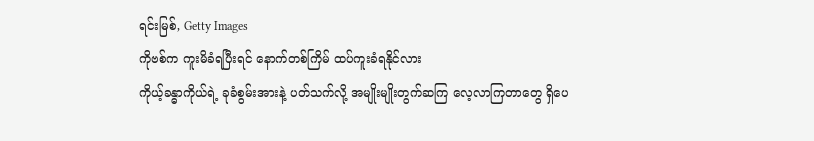ရင်းမြစ်, Getty Images
ကိုဗစ်က ကူးမိခံရပြီးရင် နောက်တစ်ကြိမ် ထပ်ကူးခံရနိုင်လား
ကိုယ့်ခန္ဓာကိုယ်ရဲ့ ခုခံစွမ်းအားနဲ့ ပတ်သက်လို့ အမျိုးမျိုးတွက်ဆကြ လေ့လာကြတာတွေ ရှိပေ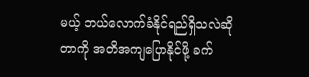မယ့် ဘယ်လောက်ခံနိုင်ရည်ရှိသလဲဆိုတာကို အတိအကျပြောနိုင်ဖို့ ခက်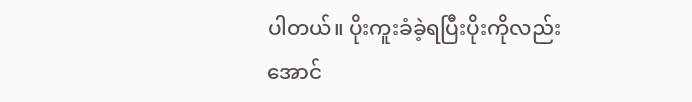ပါတယ်။ ပိုးကူးခံခဲ့ရပြီးပိုးကိုလည်း အောင်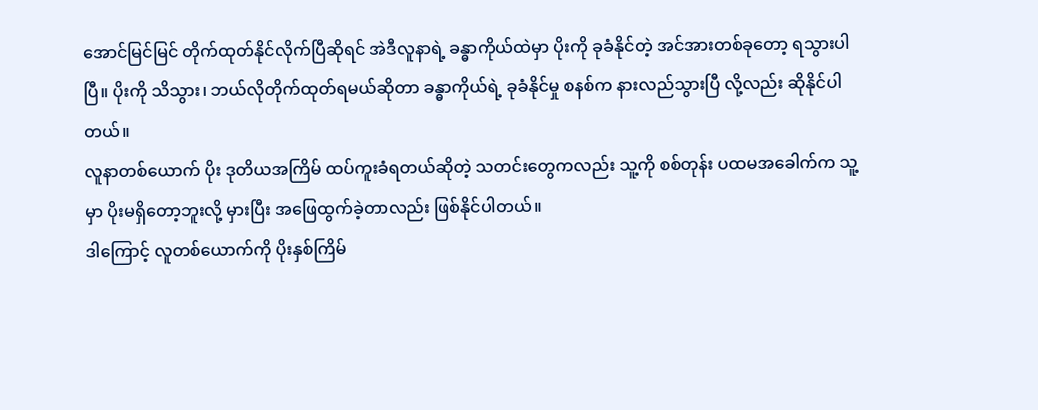အောင်မြင်မြင် တိုက်ထုတ်နိုင်လိုက်ပြီဆိုရင် အဲဒီလူနာရဲ့ ခန္ဓာကိုယ်ထဲမှာ ပိုးကို ခုခံနိုင်တဲ့ အင်အားတစ်ခုတော့ ရသွားပါပြီ။ ပိုးကို သိသွား၊ ဘယ်လိုတိုက်ထုတ်ရမယ်ဆိုတာ ခန္ဓာကိုယ်ရဲ့ ခုခံနိုင်မှု စနစ်က နားလည်သွားပြီ လို့လည်း ဆိုနိုင်ပါတယ်။
လူနာတစ်ယောက် ပိုး ဒုတိယအကြိမ် ထပ်ကူးခံရတယ်ဆိုတဲ့ သတင်းတွေကလည်း သူ့ကို စစ်တုန်း ပထမအခေါက်က သူ့မှာ ပိုးမရှိတော့ဘူးလို့ မှားပြီး အဖြေထွက်ခဲ့တာလည်း ဖြစ်နိုင်ပါတယ်။
ဒါကြောင့် လူတစ်ယောက်ကို ပိုးနှစ်ကြိမ်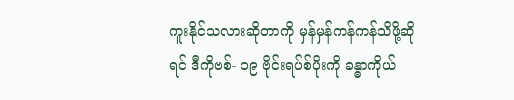ကူးနိုင်သလားဆိုတာကို မှန်မှန်ကန်ကန်သိဖို့ဆိုရင် ဒီကိုဗစ်- ၁၉ ဗိုင်းရပ်စ်ပိုးကို ခန္ဓာကိုယ်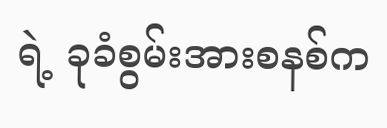ရဲ့ ခုခံစွမ်းအားစနစ်က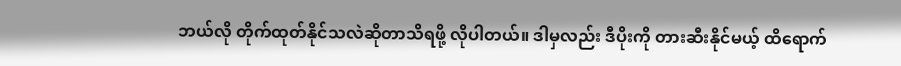ဘယ်လို တိုက်ထုတ်နိုင်သလဲဆိုတာသိရဖို့ လိုပါတယ်။ ဒါမှလည်း ဒီပိုးကို တားဆီးနိုင်မယ့် ထိရောက်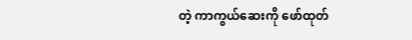တဲ့ ကာကွယ်ဆေးကို ဖော်ထုတ်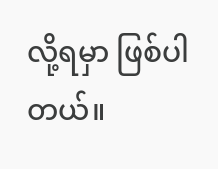လို့ရမှာ ဖြစ်ပါတယ်။